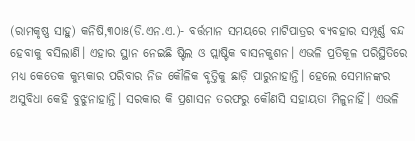(ରାମକୃଷ୍ଣ ସାହୁ) କନିଷି,୩୦ା୫(ଡି.ଏନ.ଏ.)- ବର୍ତ୍ତମାନ ସମୟରେ ମାଟିପାତ୍ରର ବ୍ୟବହାର ସମ୍ପୂର୍ଣ୍ଣ ବନ୍ଦ ହେବାକୁ ବସିଲାଣି। ଏହାର ସ୍ଥାନ ନେଇଛି ଷ୍ଟିଲ ଓ ପ୍ଲାଷ୍ଟିକ ବାସନକୁଶନ। ଏଭଳି ପ୍ରତିକୂଳ ପରିସ୍ଥିତିରେ ମଧ୍ୟ କେତେକ କୁମ୍ଭକାର ପରିବାର ନିଜ କୌଳିକ ବୃତ୍ତିକୁ ଛାଡ଼ି ପାରୁନାହାନ୍ତି। ହେଲେ ସେମାନଙ୍କର ଅସୁବିଧା କେହି ବୁଝୁନାହାନ୍ତି। ସରକାର କି ପ୍ରଶାସନ ତରଫରୁ କୌଣସି ସହାୟତା ମିଳୁନାହିଁ। ଏଭଳି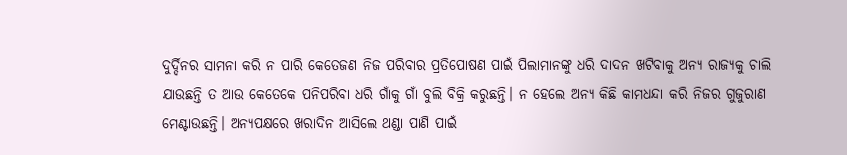ଦୁର୍ଦ୍ଦିନର ସାମନା କରି ନ ପାରି କେତେଜଣ ନିଜ ପରିବାର ପ୍ରତିପୋଷଣ ପାଇଁ ପିଲାମାନଙ୍କୁ ଧରି ଦାଦନ ଖଟିବାକୁ ଅନ୍ୟ ରାଜ୍ୟକୁ ଚାଲି ଯାଉଛନ୍ତି ତ ଆଉ କେତେକେ ପନିପରିବା ଧରି ଗାଁକୁ ଗାଁ ବୁଲି ବିକ୍ରି କରୁଛନ୍ତି। ନ ହେଲେ ଅନ୍ୟ କିଛି କାମଧନ୍ଦା କରି ନିଜର ଗୁଜୁରାଣ ମେଣ୍ଟାଉଛନ୍ତି। ଅନ୍ୟପକ୍ଷରେ ଖରାଦିନ ଆସିଲେ ଥଣ୍ଡା ପାଣି ପାଇଁ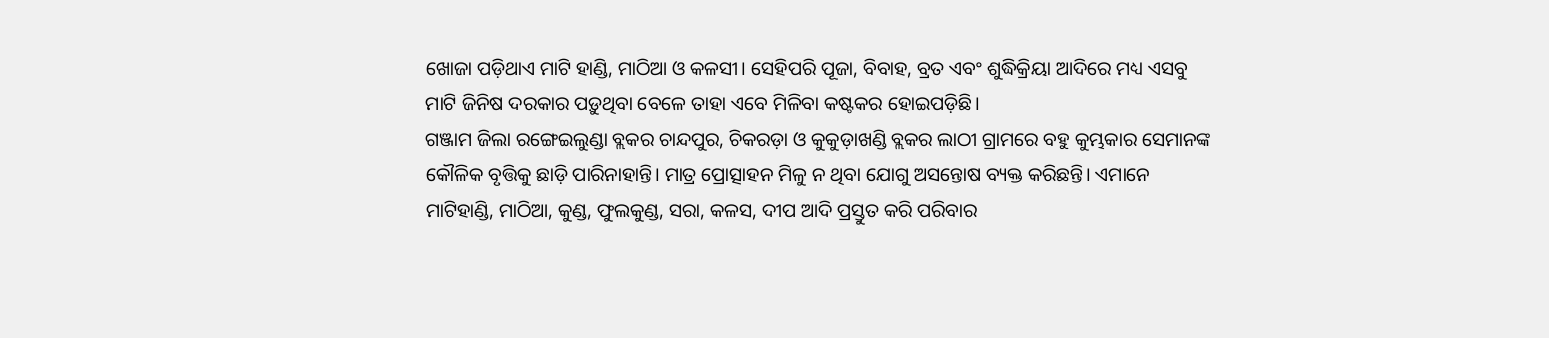ଖୋଜା ପଡ଼ିଥାଏ ମାଟି ହାଣ୍ଡି, ମାଠିଆ ଓ କଳସୀ। ସେହିପରି ପୂଜା, ବିବାହ, ବ୍ରତ ଏବଂ ଶୁଦ୍ଧିକ୍ରିୟା ଆଦିରେ ମଧ୍ୟ ଏସବୁ ମାଟି ଜିନିଷ ଦରକାର ପଡ଼ୁଥିବା ବେଳେ ତାହା ଏବେ ମିଳିବା କଷ୍ଟକର ହୋଇପଡ଼ିଛି।
ଗଞ୍ଜାମ ଜିଲା ରଙ୍ଗେଇଲୁଣ୍ଡା ବ୍ଲକର ଚାନ୍ଦପୁର, ଚିକରଡ଼ା ଓ କୁକୁଡ଼ାଖଣ୍ଡି ବ୍ଲକର ଲାଠୀ ଗ୍ରାମରେ ବହୁ କୁମ୍ଭକାର ସେମାନଙ୍କ କୌଳିକ ବୃତ୍ତିକୁ ଛାଡ଼ି ପାରିନାହାନ୍ତି। ମାତ୍ର ପ୍ରୋତ୍ସାହନ ମିଳୁ ନ ଥିବା ଯୋଗୁ ଅସନ୍ତୋଷ ବ୍ୟକ୍ତ କରିଛନ୍ତି। ଏମାନେ ମାଟିହାଣ୍ଡି, ମାଠିଆ, କୁଣ୍ଡ, ଫୁଲକୁଣ୍ଡ, ସରା, କଳସ, ଦୀପ ଆଦି ପ୍ରସ୍ତୁତ କରି ପରିବାର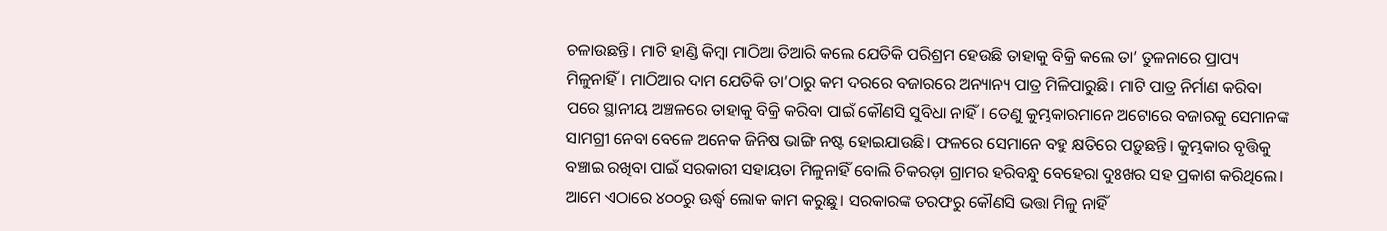ଚଳାଉଛନ୍ତି। ମାଟି ହାଣ୍ଡି କିମ୍ବା ମାଠିଆ ତିଆରି କଲେ ଯେତିକି ପରିଶ୍ରମ ହେଉଛି ତାହାକୁ ବିକ୍ରି କଲେ ତା’ ତୁଳନାରେ ପ୍ରାପ୍ୟ ମିଳୁନାହିଁ। ମାଠିଆର ଦାମ ଯେତିକି ତା’ଠାରୁ କମ ଦରରେ ବଜାରରେ ଅନ୍ୟାନ୍ୟ ପାତ୍ର ମିଳିପାରୁଛି। ମାଟି ପାତ୍ର ନିର୍ମାଣ କରିବା ପରେ ସ୍ଥାନୀୟ ଅଞ୍ଚଳରେ ତାହାକୁ ବିକ୍ରି କରିବା ପାଇଁ କୌଣସି ସୁବିଧା ନାହିଁ। ତେଣୁ କୁମ୍ଭକାରମାନେ ଅଟୋରେ ବଜାରକୁ ସେମାନଙ୍କ ସାମଗ୍ରୀ ନେବା ବେଳେ ଅନେକ ଜିନିଷ ଭାଙ୍ଗି ନଷ୍ଟ ହୋଇଯାଉଛି। ଫଳରେ ସେମାନେ ବହୁ କ୍ଷତିରେ ପଡ଼ୁଛନ୍ତି। କୁମ୍ଭକାର ବୃତ୍ତିକୁ ବଞ୍ଚାଇ ରଖିବା ପାଇଁ ସରକାରୀ ସହାୟତା ମିଳୁନାହିଁ ବୋଲି ଚିକରଡ଼ା ଗ୍ରାମର ହରିବନ୍ଧୁ ବେହେରା ଦୁଃଖର ସହ ପ୍ରକାଶ କରିଥିଲେ। ଆମେ ଏଠାରେ ୪୦୦ରୁ ଊର୍ଦ୍ଧ୍ୱ ଲୋକ କାମ କରୁଛୁ। ସରକାରଙ୍କ ତରଫରୁ କୌଣସି ଭତ୍ତା ମିଳୁ ନାହିଁ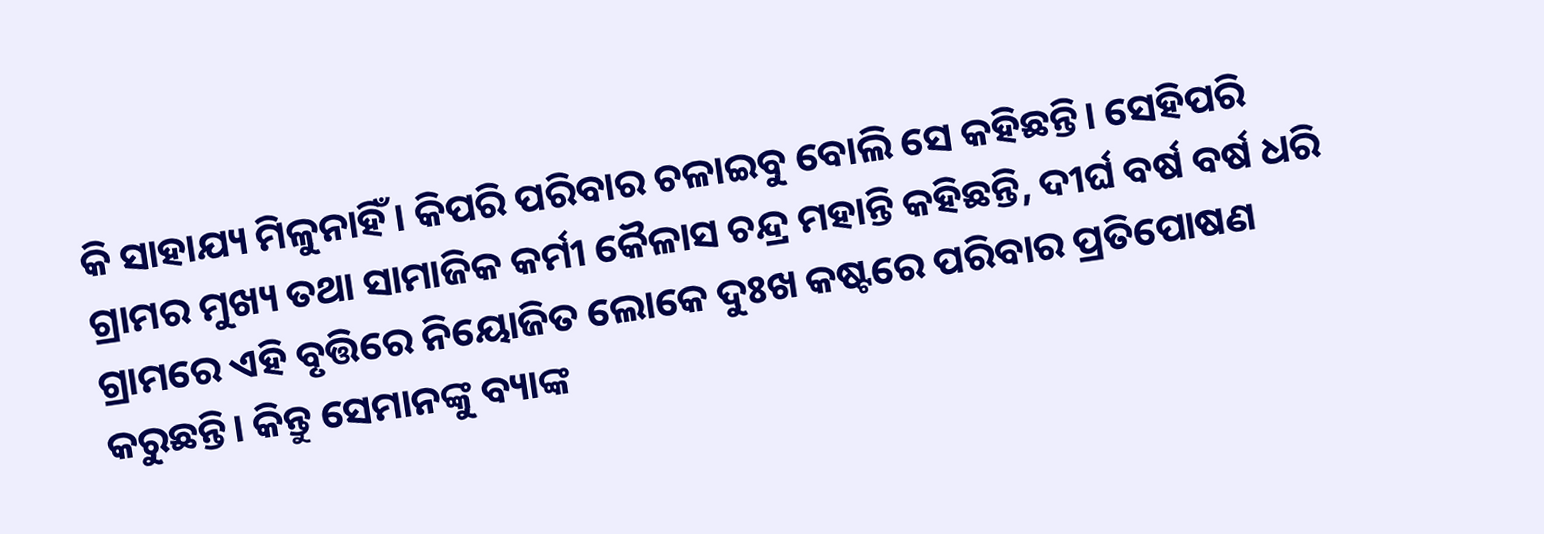କି ସାହାଯ୍ୟ ମିଳୁନାହିଁ। କିପରି ପରିବାର ଚଳାଇବୁ ବୋଲି ସେ କହିଛନ୍ତି। ସେହିପରି ଗ୍ରାମର ମୁଖ୍ୟ ତଥା ସାମାଜିକ କର୍ମୀ କୈଳାସ ଚନ୍ଦ୍ର ମହାନ୍ତି କହିଛନ୍ତି, ଦୀର୍ଘ ବର୍ଷ ବର୍ଷ ଧରି ଗ୍ରାମରେ ଏହି ବୃତ୍ତିରେ ନିୟୋଜିତ ଲୋକେ ଦୁଃଖ କଷ୍ଟରେ ପରିବାର ପ୍ରତିପୋଷଣ କରୁଛନ୍ତି। କିନ୍ତୁ ସେମାନଙ୍କୁ ବ୍ୟାଙ୍କ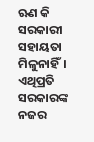ଋଣ କି ସରକାରୀ ସହାୟତା ମିଳୁନାହିଁ। ଏଥିପ୍ରତି ସରକାରଙ୍କ ନଜର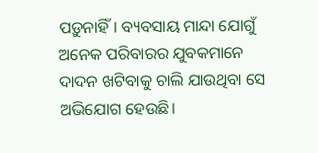ପଡ଼ୁନାହିଁ। ବ୍ୟବସାୟ ମାନ୍ଦା ଯୋଗୁଁ ଅନେକ ପରିବାରର ଯୁବକମାନେ ଦାଦନ ଖଟିବାକୁ ଚାଲି ଯାଉଥିବା ସେ ଅଭିଯୋଗ ହେଉଛି।